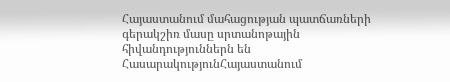Հայաստանում մահացության պատճառների գերակշիռ մասը սրտանոթային հիվանդություններն են
ՀասարակությունՀայաստանում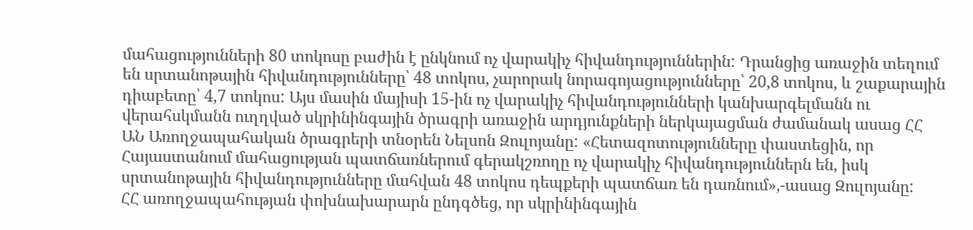մահացությունների 80 տոկոսը բաժին է ընկնում ոչ վարակիչ հիվանդություններին: Դրանցից առաջին տեղում են սրտանոթային հիվանդությունները՝ 48 տոկոս, չարորակ նորագոյացությունները՝ 20,8 տոկոս, և շաքարային դիաբետը՝ 4,7 տոկոս: Այս մասին մայիսի 15-ին ոչ վարակիչ հիվանդությունների կանխարգելմանն ու վերահսկմանն ուղղված սկրինինգային ծրագրի առաջին արդյունքների ներկայացման ժամանակ ասաց ՀՀ ԱՆ Առողջապահական ծրագրերի տնօրեն Նելսոն Զուլոյանը: «Հետազոտությունները փաստեցին, որ Հայաստանում մահացության պատճառներում գերակշռողը ոչ վարակիչ հիվանդություններն են, իսկ սրտանոթային հիվանդությունները մահվան 48 տոկոս դեպքերի պատճառ են դառնում»,-ասաց Զուլոյանը:
ՀՀ առողջապահության փոխնախարարն ընդգծեց, որ սկրինինգային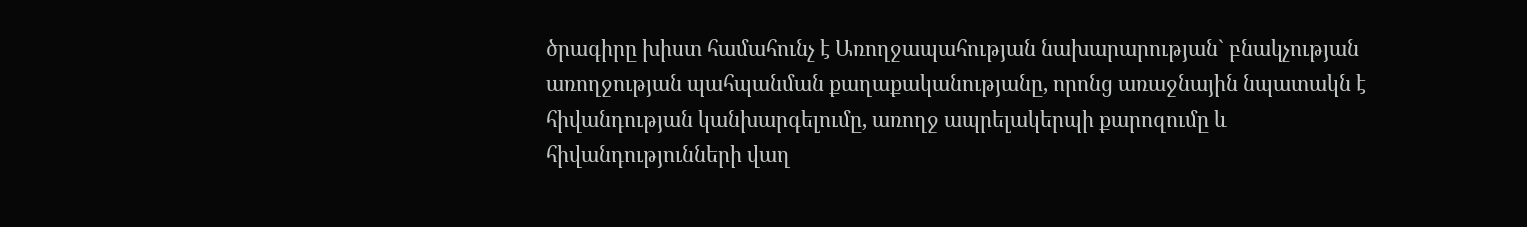ծրագիրը խիստ համահունչ է Առողջապահության նախարարության` բնակչության առողջության պահպանման քաղաքականությանը, որոնց առաջնային նպատակն է հիվանդության կանխարգելումը, առողջ ապրելակերպի քարոզումը և հիվանդությունների վաղ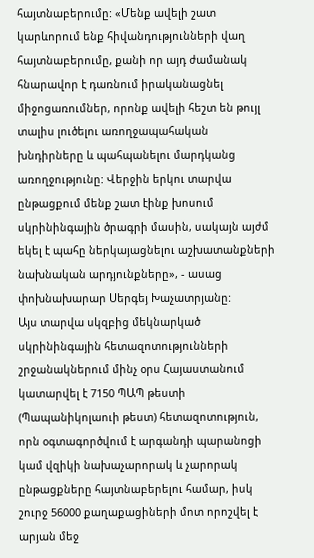հայտնաբերումը: «Մենք ավելի շատ կարևորում ենք հիվանդությունների վաղ հայտնաբերումը, քանի որ այդ ժամանակ հնարավոր է դառնում իրականացնել միջոցառումներ, որոնք ավելի հեշտ են թույլ տալիս լուծելու առողջապահական խնդիրները և պահպանելու մարդկանց առողջությունը: Վերջին երկու տարվա ընթացքում մենք շատ էինք խոսում սկրինինգային ծրագրի մասին, սակայն այժմ եկել է պահը ներկայացնելու աշխատանքների նախնական արդյունքները», - ասաց փոխնախարար Սերգեյ Խաչատրյանը:
Այս տարվա սկզբից մեկնարկած սկրինինգային հետազոտությունների շրջանակներում մինչ օրս Հայաստանում կատարվել է 7150 ՊԱՊ թեստի (Պապանիկոլաուի թեստ) հետազոտություն, որն օգտագործվում է արգանդի պարանոցի կամ վզիկի նախաչարորակ և չարորակ ընթացքները հայտնաբերելու համար, իսկ շուրջ 56000 քաղաքացիների մոտ որոշվել է արյան մեջ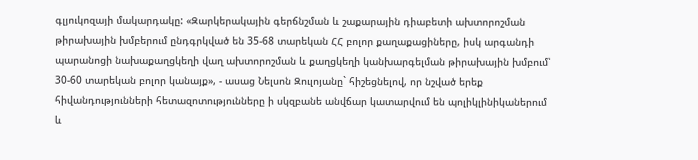գլյուկոզայի մակարդակը: «Զարկերակային գերճնշման և շաքարային դիաբետի ախտորոշման թիրախային խմբերում ընդգրկված են 35-68 տարեկան ՀՀ բոլոր քաղաքացիները, իսկ արգանդի պարանոցի նախաքաղցկեղի վաղ ախտորոշման և քաղցկեղի կանխարգելման թիրախային խմբում՝ 30-60 տարեկան բոլոր կանայք», - ասաց Նելսոն Զուլոյանը` հիշեցնելով, որ նշված երեք հիվանդությունների հետազոտությունները ի սկզբանե անվճար կատարվում են պոլիկլինիկաներում և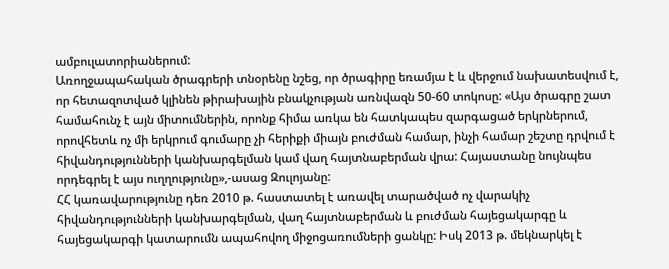ամբուլատորիաներում:
Առողջապահական ծրագրերի տնօրենը նշեց, որ ծրագիրը եռամյա է և վերջում նախատեսվում է, որ հետազոտված կլինեն թիրախային բնակչության առնվազն 50-60 տոկոսը: «Այս ծրագրը շատ համահունչ է այն միտումներին, որոնք հիմա առկա են հատկապես զարգացած երկրներում, որովհետև ոչ մի երկրում գումարը չի հերիքի միայն բուժման համար, ինչի համար շեշտը դրվում է հիվանդությունների կանխարգելման կամ վաղ հայտնաբերման վրա: Հայաստանը նույնպես որդեգրել է այս ուղղությունը»,-ասաց Զուլոյանը:
ՀՀ կառավարությունը դեռ 2010 թ. հաստատել է առավել տարածված ոչ վարակիչ հիվանդությունների կանխարգելման, վաղ հայտնաբերման և բուժման հայեցակարգը և հայեցակարգի կատարումն ապահովող միջոցառումների ցանկը: Իսկ 2013 թ. մեկնարկել է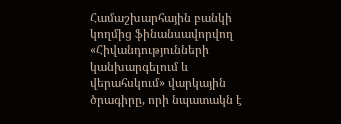Համաշխարհային բանկի կողմից ֆինանսավորվող «Հիվանդությունների կանխարգելում և վերահսկում» վարկային ծրագիրը, որի նպատակն է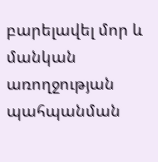բարելավել մոր և մանկան առողջության պահպանման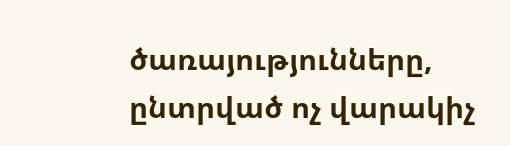ծառայությունները, ընտրված ոչ վարակիչ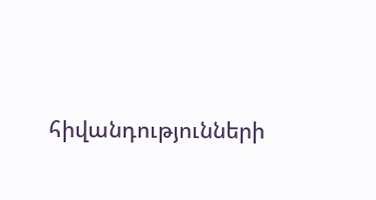հիվանդությունների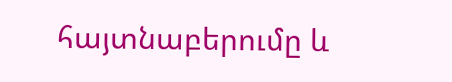հայտնաբերումը և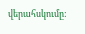վերահսկումը: